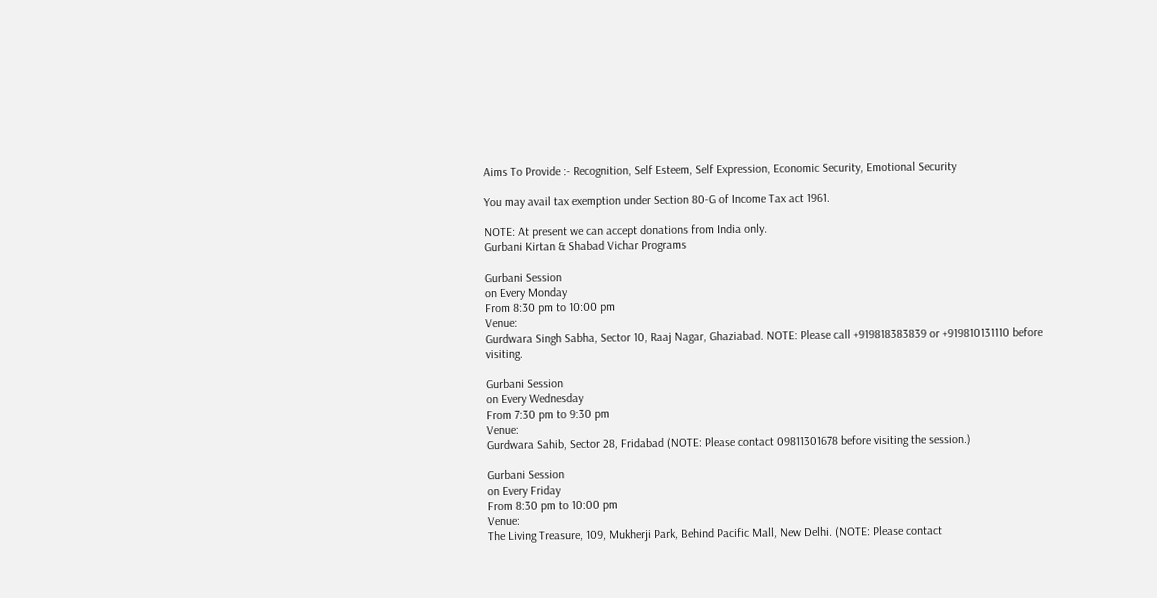Aims To Provide :- Recognition, Self Esteem, Self Expression, Economic Security, Emotional Security

You may avail tax exemption under Section 80-G of Income Tax act 1961.

NOTE: At present we can accept donations from India only.
Gurbani Kirtan & Shabad Vichar Programs

Gurbani Session
on Every Monday
From 8:30 pm to 10:00 pm
Venue:
Gurdwara Singh Sabha, Sector 10, Raaj Nagar, Ghaziabad. NOTE: Please call +919818383839 or +919810131110 before visiting.

Gurbani Session
on Every Wednesday
From 7:30 pm to 9:30 pm
Venue:
Gurdwara Sahib, Sector 28, Fridabad (NOTE: Please contact 09811301678 before visiting the session.)

Gurbani Session
on Every Friday
From 8:30 pm to 10:00 pm
Venue:
The Living Treasure, 109, Mukherji Park, Behind Pacific Mall, New Delhi. (NOTE: Please contact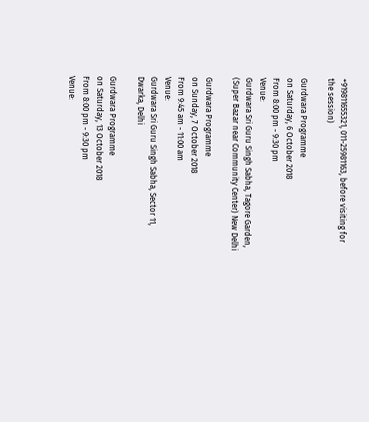+919811655321, 011-25981163, before visiting for the session)

Gurdwara Programme
on Saturday, 6 October 2018
From 8:00 pm - 9:30 pm
Venue:
Gurdwara Sri Guru Singh Sabha, Tagore Garden, (Super Bazar near Community Center) New Delhi

Gurdwara Programme
on Sunday, 7 October 2018
From 9:45 am - 11:00 am
Venue:
Gurdwara Sri Guru Singh Sabha, Sector 11, Dwarka, Delhi

Gurdwara Programme
on Saturday, 13 October 2018
From 8:00 pm - 9:30 pm
Venue: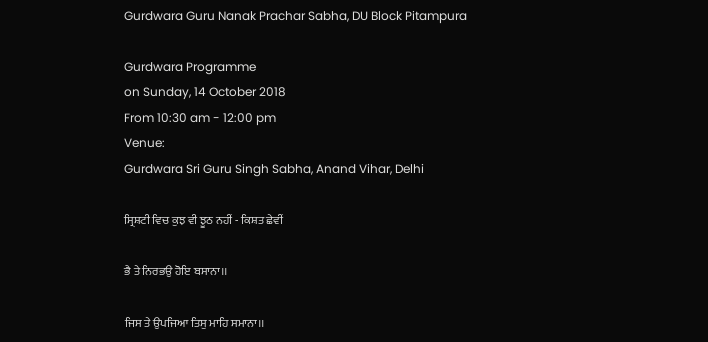Gurdwara Guru Nanak Prachar Sabha, DU Block Pitampura

Gurdwara Programme
on Sunday, 14 October 2018
From 10:30 am - 12:00 pm
Venue:
Gurdwara Sri Guru Singh Sabha, Anand Vihar, Delhi

ਸ੍ਰਿਸ਼ਟੀ ਵਿਚ ਕੁਝ ਵੀ ਝੂਠ ਨਹੀਂ - ਕਿਸ਼ਤ ਛੇਵੀਂ

ਭੈ ਤੇ ਨਿਰਭਉ ਹੋਇ ਬਸਾਨਾ।।

ਜਿਸ ਤੇ ਉਪਜਿਆ ਤਿਸੁ ਮਾਹਿ ਸਮਾਨਾ।।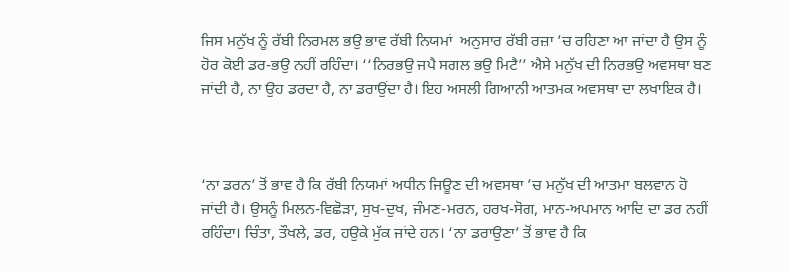ਜਿਸ ਮਨੁੱਖ ਨੂੰ ਰੱਬੀ ਨਿਰਮਲ ਭਉ ਭਾਵ ਰੱਬੀ ਨਿਯਮਾਂ  ਅਨੁਸਾਰ ਰੱਬੀ ਰਜ਼ਾ ’ਚ ਰਹਿਣਾ ਆ ਜਾਂਦਾ ਹੈ ਉਸ ਨੂੰ ਹੋਰ ਕੋਈ ਡਰ-ਭਉ ਨਹੀਂ ਰਹਿੰਦਾ। ‘‘ਨਿਰਭਉ ਜਪੈ ਸਗਲ ਭਉ ਮਿਟੈ’’ ਐਸੇ ਮਨੁੱਖ ਦੀ ਨਿਰਭਉ ਅਵਸਥਾ ਬਣ ਜਾਂਦੀ ਹੈ, ਨਾ ਉਹ ਡਰਦਾ ਹੈ, ਨਾ ਡਰਾਉਂਦਾ ਹੈ। ਇਹ ਅਸਲੀ ਗਿਆਨੀ ਆਤਮਕ ਅਵਸਥਾ ਦਾ ਲਖਾਇਕ ਹੈ।



‘ਨਾ ਡਰਨ’ ਤੋਂ ਭਾਵ ਹੈ ਕਿ ਰੱਬੀ ਨਿਯਮਾਂ ਅਧੀਨ ਜਿਊਣ ਦੀ ਅਵਸਥਾ ’ਚ ਮਨੁੱਖ ਦੀ ਆਤਮਾ ਬਲਵਾਨ ਹੋ ਜਾਂਦੀ ਹੈ। ਉਸਨੂੰ ਮਿਲਨ-ਵਿਛੋੜਾ, ਸੁਖ-ਦੁਖ, ਜੰਮਣ-ਮਰਨ, ਹਰਖ-ਸੋਗ, ਮਾਨ-ਅਪਮਾਨ ਆਦਿ ਦਾ ਡਰ ਨਹੀਂ ਰਹਿੰਦਾ। ਚਿੰਤਾ, ਤੌਖਲੇ, ਡਰ, ਹਉਕੇ ਮੁੱਕ ਜਾਂਦੇ ਹਨ। ‘ਨਾ ਡਰਾਉਣਾ’ ਤੋਂ ਭਾਵ ਹੈ ਕਿ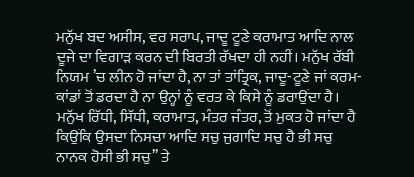ਮਨੁੱਖ ਬਦ ਅਸੀਸ, ਵਰ ਸਰਾਪ, ਜਾਦੂ ਟੂਣੇ ਕਰਾਮਾਤ ਆਦਿ ਨਾਲ ਦੂਜੇ ਦਾ ਵਿਗਾੜ ਕਰਨ ਦੀ ਬਿਰਤੀ ਰੱਖਦਾ ਹੀ ਨਹੀਂ। ਮਨੁੱਖ ਰੱਬੀ ਨਿਯਮ ’ਚ ਲੀਨ ਹੋ ਜਾਂਦਾ ਹੈ, ਨਾ ਤਾਂ ਤਾਂਤ੍ਰਿਕ, ਜਾਦੂ-ਟੂਣੇ ਜਾਂ ਕਰਮ-ਕਾਂਡਾਂ ਤੋਂ ਡਰਦਾ ਹੈ ਨਾ ਉਨ੍ਹਾਂ ਨੂੰ ਵਰਤ ਕੇ ਕਿਸੇ ਨੂੰ ਡਰਾਉਂਦਾ ਹੈ। ਮਨੁੱਖ ਰਿੱਧੀ, ਸਿੱਧੀ, ਕਰਾਮਾਤ, ਮੰਤਰ ਜੰਤਰ, ਤੋਂ ਮੁਕਤ ਹੋ ਜਾਂਦਾ ਹੈ ਕਿਉਂਕਿ ਉਸਦਾ ਨਿਸਚਾ ਆਦਿ ਸਚੁ ਜੁਗਾਦਿ ਸਚੁ ਹੈ ਭੀ ਸਚੁ ਨਾਨਕ ਹੋਸੀ ਭੀ ਸਚੁ’’ ਤੇ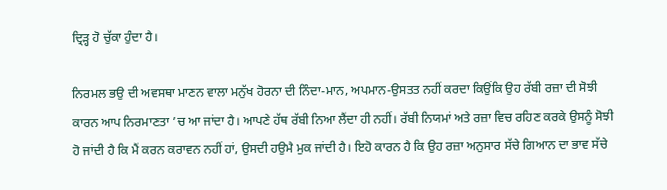ਦ੍ਰਿੜ੍ਹ ਹੋ ਚੁੱਕਾ ਹੁੰਦਾ ਹੈ।

ਨਿਰਮਲ ਭਉ ਦੀ ਅਵਸਥਾ ਮਾਣਨ ਵਾਲਾ ਮਨੁੱਖ ਹੋਰਨਾ ਦੀ ਨਿੰਦਾ-ਮਾਨ, ਅਪਮਾਨ-ਉਸਤਤ ਨਹੀਂ ਕਰਦਾ ਕਿਉਂਕਿ ਉਹ ਰੱਬੀ ਰਜ਼ਾ ਦੀ ਸੋਝੀ ਕਾਰਨ ਆਪ ਨਿਰਮਾਣਤਾ ’ਚ ਆ ਜਾਂਦਾ ਹੈ। ਆਪਣੇ ਹੱਥ ਰੱਬੀ ਨਿਆ ਲੈਂਦਾ ਹੀ ਨਹੀਂ। ਰੱਬੀ ਨਿਯਮਾਂ ਅਤੇ ਰਜ਼ਾ ਵਿਚ ਰਹਿਣ ਕਰਕੇ ਉਸਨੂੰ ਸੋਝੀ ਹੋ ਜਾਂਦੀ ਹੈ ਕਿ ਮੈਂ ਕਰਨ ਕਰਾਵਨ ਨਹੀਂ ਹਾਂ, ਉਸਦੀ ਹਉਮੈ ਮੁਕ ਜਾਂਦੀ ਹੈ। ਇਹੋ ਕਾਰਨ ਹੈ ਕਿ ਉਹ ਰਜ਼ਾ ਅਨੁਸਾਰ ਸੱਚੇ ਗਿਆਨ ਦਾ ਭਾਵ ਸੱਚੇ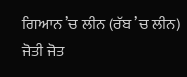ਗਿਆਨ ’ਚ ਲੀਨ (ਰੱਬ ’ਚ ਲੀਨ) ਜੋਤੀ ਜੋਤ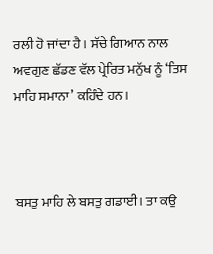ਰਲੀ ਹੋ ਜਾਂਦਾ ਹੈ। ਸੱਚੇ ਗਿਆਨ ਨਾਲ ਅਵਗੁਣ ਛੱਡਣ ਵੱਲ ਪ੍ਰੇਰਿਤ ਮਨੁੱਖ ਨੂੰ ‘ਤਿਸ ਮਾਹਿ ਸਮਾਨਾ’ ਕਹਿੰਦੇ ਹਨ।



ਬਸਤੁ ਮਾਹਿ ਲੇ ਬਸਤੁ ਗਡਾਈ। ਤਾ ਕਉ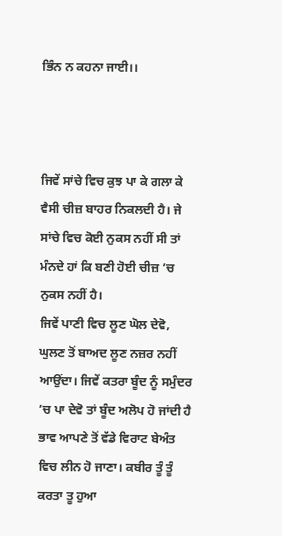ਭਿੰਨ ਨ ਕਹਨਾ ਜਾਈ।।



ਜਿਵੇਂ ਸਾਂਚੇ ਵਿਚ ਕੁਝ ਪਾ ਕੇ ਗਲਾ ਕੇ ਵੈਸੀ ਚੀਜ਼ ਬਾਹਰ ਨਿਕਲਦੀ ਹੈ। ਜੇ ਸਾਂਚੇ ਵਿਚ ਕੋਈ ਨੁਕਸ ਨਹੀਂ ਸੀ ਤਾਂ ਮੰਨਦੇ ਹਾਂ ਕਿ ਬਣੀ ਹੋਈ ਚੀਜ਼ ’ਚ ਨੁਕਸ ਨਹੀਂ ਹੈ।
ਜਿਵੇਂ ਪਾਣੀ ਵਿਚ ਲੂਣ ਘੋਲ ਦੇਵੋ, ਘੁਲਣ ਤੋਂ ਬਾਅਦ ਲੂਣ ਨਜ਼ਰ ਨਹੀਂ ਆਉਂਦਾ। ਜਿਵੇਂ ਕਤਰਾ ਬੂੰਦ ਨੂੰ ਸਮੁੰਦਰ ’ਚ ਪਾ ਦੇਵੋ ਤਾਂ ਬੂੰਦ ਅਲੋਪ ਹੋ ਜਾਂਦੀ ਹੈ ਭਾਵ ਆਪਣੇ ਤੋਂ ਵੱਡੇ ਵਿਰਾਟ ਬੇਅੰਤ ਵਿਚ ਲੀਨ ਹੋ ਜਾਣਾ। ਕਬੀਰ ਤੂੰ ਤੂੰ ਕਰਤਾ ਤੂ ਹੁਆ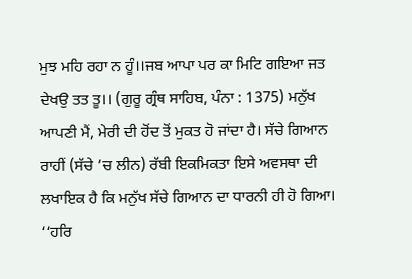ਮੁਝ ਮਹਿ ਰਹਾ ਨ ਹੂੰ।।ਜਬ ਆਪਾ ਪਰ ਕਾ ਮਿਟਿ ਗਇਆ ਜਤ ਦੇਖਉ ਤਤ ਤੂ।। (ਗੁਰੂ ਗ੍ਰੰਥ ਸਾਹਿਬ, ਪੰਨਾ : 1375) ਮਨੁੱਖ ਆਪਣੀ ਮੈਂ, ਮੇਰੀ ਦੀ ਹੋਂਦ ਤੋਂ ਮੁਕਤ ਹੋ ਜਾਂਦਾ ਹੈ। ਸੱਚੇ ਗਿਆਨ ਰਾਹੀਂ (ਸੱਚੇ ’ਚ ਲੀਨ) ਰੱਬੀ ਇਕਮਿਕਤਾ ਇਸੇ ਅਵਸਥਾ ਦੀ ਲਖਾਇਕ ਹੈ ਕਿ ਮਨੁੱਖ ਸੱਚੇ ਗਿਆਨ ਦਾ ਧਾਰਨੀ ਹੀ ਹੋ ਗਿਆ। ‘‘ਹਰਿ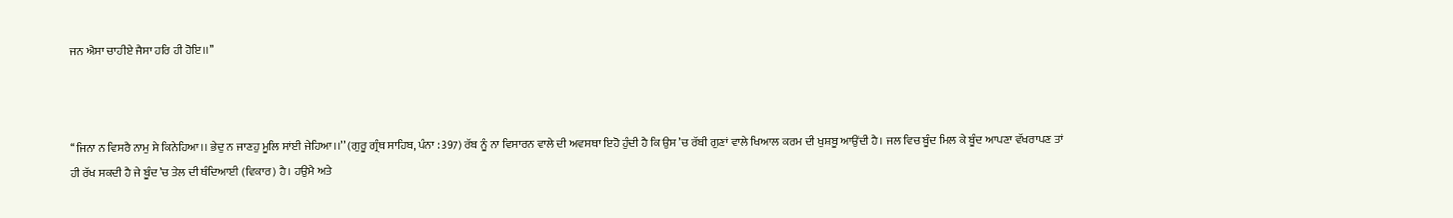ਜਨ ਐਸਾ ਚਾਹੀਏ ਜੈਸਾ ਹਰਿ ਹੀ ਹੋਇ।।’’



‘‘ਜਿਨਾ ਨ ਵਿਸਰੈ ਨਾਮੁ ਸੇ ਕਿਨੇਹਿਆ।। ਭੇਦੁ ਨ ਜਾਣਹੁ ਮੂਲਿ ਸਾਂਈ ਜੇਹਿਆ।।’’ (ਗੁਰੂ ਗ੍ਰੰਥ ਸਾਹਿਬ, ਪੰਨਾ : 397) ਰੱਬ ਨੂੰ ਨਾ ਵਿਸਾਰਨ ਵਾਲੇ ਦੀ ਅਵਸਥਾ ਇਹੋ ਹੁੰਦੀ ਹੈ ਕਿ ਉਸ ’ਚ ਰੱਬੀ ਗੁਣਾਂ ਵਾਲੇ ਖਿਆਲ ਕਰਮ ਦੀ ਖੁਸ਼ਬੂ ਆਉਂਦੀ ਹੈ। ਜਲ ਵਿਚ ਬੂੰਦ ਮਿਲ ਕੇ ਬੂੰਦ ਆਪਣਾ ਵੱਖਰਾਪਣ ਤਾਂ ਹੀ ਰੱਖ ਸਕਦੀ ਹੈ ਜੇ ਬੂੰਦ ’ਚ ਤੇਲ ਦੀ ਥੰਦਿਆਈ (ਵਿਕਾਰ) ਹੈ। ਹਉਮੈ ਅਤੇ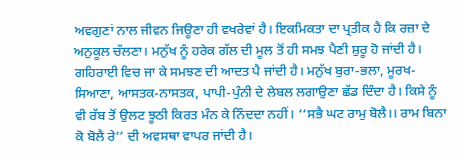ਅਵਗੁਣਾਂ ਨਾਲ ਜੀਵਨ ਜਿਊਣਾ ਹੀ ਵਖਰੇਵਾਂ ਹੈ। ਇਕਮਿਕਤਾ ਦਾ ਪ੍ਰਤੀਕ ਹੈ ਕਿ ਰਜ਼ਾ ਦੇ ਅਨੁਕੂਲ ਚੱਲਣਾ। ਮਨੁੱਖ ਨੂੰ ਹਰੇਕ ਗੱਲ ਦੀ ਮੂਲ ਤੋਂ ਹੀ ਸਮਝ ਪੈਣੀ ਸ਼ੁਰੂ ਹੋ ਜਾਂਦੀ ਹੈ। ਗਹਿਰਾਈ ਵਿਚ ਜਾ ਕੇ ਸਮਝਣ ਦੀ ਆਦਤ ਪੈ ਜਾਂਦੀ ਹੈ। ਮਨੁੱਖ ਬੁਰਾ-ਭਲਾ, ਮੂਰਖ-ਸਿਆਣਾ, ਆਸਤਕ-ਨਾਸਤਕ, ਪਾਪੀ-ਪੁੰਨੀ ਦੇ ਲੇਬਲ ਲਗਾਉਣਾ ਛੱਡ ਦਿੰਦਾ ਹੈ। ਕਿਸੇ ਨੂੰ ਵੀ ਰੱਬ ਤੋਂ ਉਲਟ ਝੂਠੀ ਕਿਰਤ ਮੰਨ ਕੇ ਨਿੰਦਦਾ ਨਹੀਂ। ‘‘ਸਭੈ ਘਟ ਰਾਮੁ ਬੋਲੈ।। ਰਾਮ ਬਿਨਾ ਕੋ ਬੋਲੈ ਰੇ’’ ਦੀ ਅਵਸਥਾ ਵਾਪਰ ਜਾਂਦੀ ਹੈ।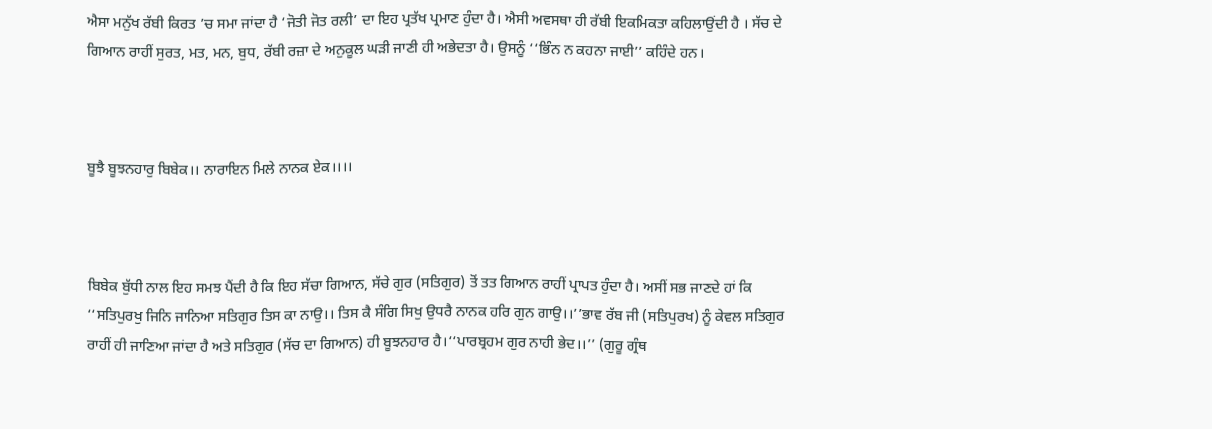ਐਸਾ ਮਨੁੱਖ ਰੱਬੀ ਕਿਰਤ ’ਚ ਸਮਾ ਜਾਂਦਾ ਹੈ ‘ਜੋਤੀ ਜੋਤ ਰਲੀ’ ਦਾ ਇਹ ਪ੍ਰਤੱਖ ਪ੍ਰਮਾਣ ਹੁੰਦਾ ਹੈ। ਐਸੀ ਅਵਸਥਾ ਹੀ ਰੱਬੀ ਇਕਮਿਕਤਾ ਕਹਿਲਾਉਂਦੀ ਹੈ । ਸੱਚ ਦੇ ਗਿਆਨ ਰਾਹੀਂ ਸੁਰਤ, ਮਤ, ਮਨ, ਬੁਧ, ਰੱਬੀ ਰਜ਼ਾ ਦੇ ਅਨੁਕੂਲ ਘੜੀ ਜਾਣੀ ਹੀ ਅਭੇਦਤਾ ਹੈ। ਉਸਨੂੰ ‘‘ਭਿੰਨ ਨ ਕਹਨਾ ਜਾਈ’’ ਕਹਿੰਦੇ ਹਨ।



ਬੂਝੈ ਬੂਝਨਹਾਰੁ ਬਿਬੇਕ।। ਨਾਰਾਇਨ ਮਿਲੇ ਨਾਨਕ ਏਕ।।।।



ਬਿਬੇਕ ਬੁੱਧੀ ਨਾਲ ਇਹ ਸਮਝ ਪੈਂਦੀ ਹੈ ਕਿ ਇਹ ਸੱਚਾ ਗਿਆਨ, ਸੱਚੇ ਗੁਰ (ਸਤਿਗੁਰ) ਤੋਂ ਤਤ ਗਿਆਨ ਰਾਹੀਂ ਪ੍ਰਾਪਤ ਹੁੰਦਾ ਹੈ। ਅਸੀਂ ਸਭ ਜਾਣਦੇ ਹਾਂ ਕਿ ‘‘ਸਤਿਪੁਰਖੁ ਜਿਨਿ ਜਾਨਿਆ ਸਤਿਗੁਰ ਤਿਸ ਕਾ ਨਾਉ।। ਤਿਸ ਕੈ ਸੰਗਿ ਸਿਖੁ ਉਧਰੈ ਨਾਨਕ ਹਰਿ ਗੁਨ ਗਾਉ।।’’ਭਾਵ ਰੱਬ ਜੀ (ਸਤਿਪੁਰਖ) ਨੂੰ ਕੇਵਲ ਸਤਿਗੁਰ ਰਾਹੀਂ ਹੀ ਜਾਣਿਆ ਜਾਂਦਾ ਹੈ ਅਤੇ ਸਤਿਗੁਰ (ਸੱਚ ਦਾ ਗਿਆਨ) ਹੀ ਬੂਝਨਹਾਰ ਹੈ।‘‘ਪਾਰਬ੍ਰਹਮ ਗੁਰ ਨਾਹੀ ਭੇਦ।।’’ (ਗੁਰੂ ਗ੍ਰੰਥ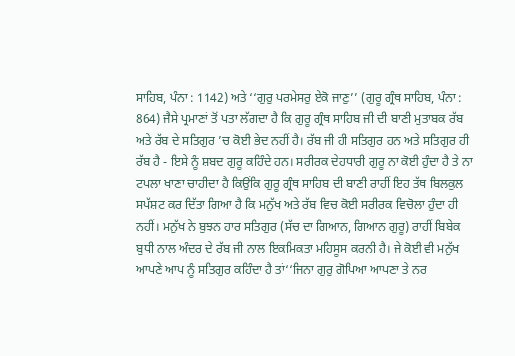ਸਾਹਿਬ, ਪੰਨਾ : 1142) ਅਤੇ ‘‘ਗੁਰੁ ਪਰਮੇਸਰੁ ਏਕੋ ਜਾਣੁ’’ (ਗੁਰੂ ਗ੍ਰੰਥ ਸਾਹਿਬ, ਪੰਨਾ : 864) ਜੈਸੇ ਪ੍ਰਮਾਣਾਂ ਤੋਂ ਪਤਾ ਲੱਗਦਾ ਹੈ ਕਿ ਗੁਰੂ ਗ੍ਰੰਥ ਸਾਹਿਬ ਜੀ ਦੀ ਬਾਣੀ ਮੁਤਾਬਕ ਰੱਬ ਅਤੇ ਰੱਬ ਦੇ ਸਤਿਗੁਰ ’ਚ ਕੋਈ ਭੇਦ ਨਹੀਂ ਹੈ। ਰੱਬ ਜੀ ਹੀ ਸਤਿਗੁਰ ਹਨ ਅਤੇ ਸਤਿਗੁਰ ਹੀ ਰੱਬ ਹੈ - ਇਸੇ ਨੂੰ ਸ਼ਬਦ ਗੁਰੂ ਕਹਿੰਦੇ ਹਨ। ਸਰੀਰਕ ਦੇਹਧਾਰੀ ਗੁਰੂ ਨਾ ਕੋਈ ਹੁੰਦਾ ਹੈ ਤੇ ਨਾ ਟਪਲਾ ਖਾਣਾ ਚਾਹੀਦਾ ਹੈ ਕਿਉਂਕਿ ਗੁਰੂ ਗ੍ਰੰਥ ਸਾਹਿਬ ਦੀ ਬਾਣੀ ਰਾਹੀਂ ਇਹ ਤੱਥ ਬਿਲਕੁਲ ਸਪੱਸ਼ਟ ਕਰ ਦਿੱਤਾ ਗਿਆ ਹੈ ਕਿ ਮਨੁੱਖ ਅਤੇ ਰੱਬ ਵਿਚ ਕੋਈ ਸਰੀਰਕ ਵਿਚੋਲਾ ਹੁੰਦਾ ਹੀ ਨਹੀਂ। ਮਨੁੱਖ ਨੇ ਬੁਝਨ ਹਾਰ ਸਤਿਗੁਰ (ਸੱਚ ਦਾ ਗਿਆਨ, ਗਿਆਨ ਗੁਰੂ) ਰਾਹੀਂ ਬਿਬੇਕ ਬੁਧੀ ਨਾਲ ਅੰਦਰ ਦੇ ਰੱਬ ਜੀ ਨਾਲ ਇਕਮਿਕਤਾ ਮਹਿਸੂਸ ਕਰਨੀ ਹੈ। ਜੇ ਕੋਈ ਵੀ ਮਨੁੱਖ ਆਪਣੇ ਆਪ ਨੂੰ ਸਤਿਗੁਰ ਕਹਿੰਦਾ ਹੈ ਤਾਂ‘‘ਜਿਨਾ ਗੁਰੁ ਗੋਪਿਆ ਆਪਣਾ ਤੇ ਨਰ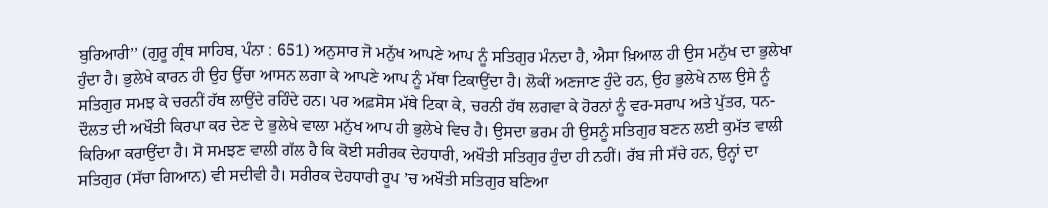ਬੁਰਿਆਰੀ’’ (ਗੁਰੂ ਗ੍ਰੰਥ ਸਾਹਿਬ, ਪੰਨਾ : 651) ਅਨੁਸਾਰ ਜੋ ਮਨੁੱਖ ਆਪਣੇ ਆਪ ਨੂੰ ਸਤਿਗੁਰ ਮੰਨਦਾ ਹੈ, ਐਸਾ ਖ਼ਿਆਲ ਹੀ ਉਸ ਮਨੁੱਖ ਦਾ ਭੁਲੇਖਾ ਹੁੰਦਾ ਹੈ। ਭੁਲੇਖੇ ਕਾਰਨ ਹੀ ਉਹ ਉੱਚਾ ਆਸਨ ਲਗਾ ਕੇ ਆਪਣੇ ਆਪ ਨੂੰ ਮੱਥਾ ਟਿਕਾਉਂਦਾ ਹੈ। ਲੋਕੀਂ ਅਣਜਾਣ ਹੁੰਦੇ ਹਨ, ਉਹ ਭੁਲੇਖੇ ਨਾਲ ਉਸੇ ਨੂੰ ਸਤਿਗੁਰ ਸਮਝ ਕੇ ਚਰਨੀਂ ਹੱਥ ਲਾਉਂਦੇ ਰਹਿੰਦੇ ਹਨ। ਪਰ ਅਫ਼ਸੋਸ ਮੱਥੇ ਟਿਕਾ ਕੇ, ਚਰਨੀ ਹੱਥ ਲਗਵਾ ਕੇ ਹੋਰਨਾਂ ਨੂੰ ਵਰ-ਸਰਾਪ ਅਤੇ ਪੁੱਤਰ, ਧਨ-ਦੌਲਤ ਦੀ ਅਖੌਤੀ ਕਿਰਪਾ ਕਰ ਦੇਣ ਦੇ ਭੁਲੇਖੇ ਵਾਲਾ ਮਨੁੱਖ ਆਪ ਹੀ ਭੁਲੇਖੇ ਵਿਚ ਹੈ। ਉਸਦਾ ਭਰਮ ਹੀ ਉਸਨੂੰ ਸਤਿਗੁਰ ਬਣਨ ਲਈ ਕੁਮੱਤ ਵਾਲੀ ਕਿਰਿਆ ਕਰਾਉਂਦਾ ਹੈ। ਸੋ ਸਮਝਣ ਵਾਲੀ ਗੱਲ ਹੈ ਕਿ ਕੋਈ ਸਰੀਰਕ ਦੇਹਧਾਰੀ, ਅਖੌਤੀ ਸਤਿਗੁਰ ਹੁੰਦਾ ਹੀ ਨਹੀਂ। ਰੱਬ ਜੀ ਸੱਚੇ ਹਨ, ਉਨ੍ਹਾਂ ਦਾ ਸਤਿਗੁਰ (ਸੱਚਾ ਗਿਆਨ) ਵੀ ਸਦੀਵੀ ਹੈ। ਸਰੀਰਕ ਦੇਹਧਾਰੀ ਰੂਪ ’ਚ ਅਖੌਤੀ ਸਤਿਗੁਰ ਬਣਿਆ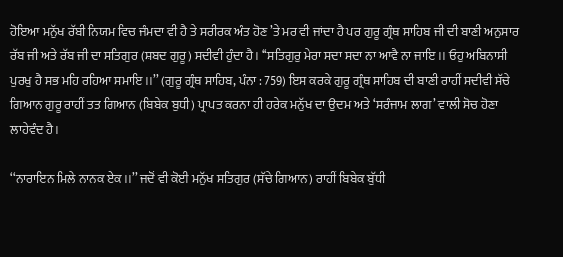ਹੋਇਆ ਮਨੁੱਖ ਰੱਬੀ ਨਿਯਮ ਵਿਚ ਜੰਮਦਾ ਵੀ ਹੈ ਤੇ ਸਰੀਰਕ ਅੰਤ ਹੋਣ ’ਤੇ ਮਰ ਵੀ ਜਾਂਦਾ ਹੈ ਪਰ ਗੁਰੂ ਗ੍ਰੰਥ ਸਾਹਿਬ ਜੀ ਦੀ ਬਾਣੀ ਅਨੁਸਾਰ ਰੱਬ ਜੀ ਅਤੇ ਰੱਬ ਜੀ ਦਾ ਸਤਿਗੁਰ (ਸ਼ਬਦ ਗੁਰੂ) ਸਦੀਵੀ ਹੁੰਦਾ ਹੈ। ‘‘ਸਤਿਗੁਰੁ ਮੇਰਾ ਸਦਾ ਸਦਾ ਨਾ ਆਵੈ ਨਾ ਜਾਇ।। ਓਹੁ ਅਬਿਨਾਸੀ ਪੁਰਖੁ ਹੈ ਸਭ ਮਹਿ ਰਹਿਆ ਸਮਾਇ।।’’ (ਗੁਰੂ ਗ੍ਰੰਥ ਸਾਹਿਬ, ਪੰਨਾ : 759) ਇਸ ਕਰਕੇ ਗੁਰੂ ਗ੍ਰੰਥ ਸਾਹਿਬ ਦੀ ਬਾਣੀ ਰਾਹੀਂ ਸਦੀਵੀ ਸੱਚੇ ਗਿਆਨ ਗੁਰੂ ਰਾਹੀਂ ਤਤ ਗਿਆਨ (ਬਿਬੇਕ ਬੁਧੀ) ਪ੍ਰਾਪਤ ਕਰਨਾ ਹੀ ਹਰੇਕ ਮਨੁੱਖ ਦਾ ਉਦਮ ਅਤੇ ‘ਸਰੰਜਾਮ ਲਾਗ’ ਵਾਲੀ ਸੋਚ ਹੋਣਾ ਲਾਹੇਵੰਦ ਹੈ।

‘‘ਨਾਰਾਇਨ ਮਿਲੇ ਨਾਨਕ ਏਕ।।’’ ਜਦੋਂ ਵੀ ਕੋਈ ਮਨੁੱਖ ਸਤਿਗੁਰ (ਸੱਚੇ ਗਿਆਨ) ਰਾਹੀਂ ਬਿਬੇਕ ਬੁੱਧੀ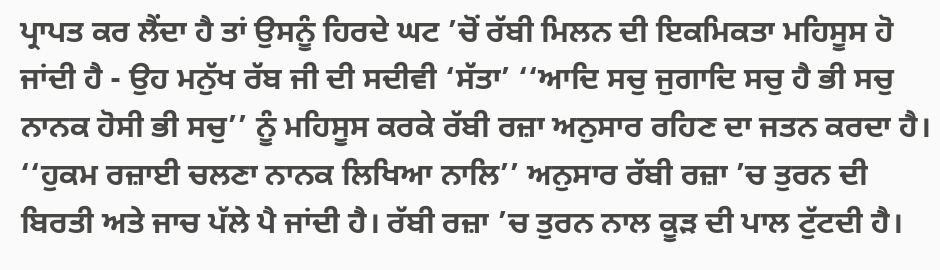ਪ੍ਰਾਪਤ ਕਰ ਲੈਂਦਾ ਹੈ ਤਾਂ ਉਸਨੂੰ ਹਿਰਦੇ ਘਟ ’ਚੋਂ ਰੱਬੀ ਮਿਲਨ ਦੀ ਇਕਮਿਕਤਾ ਮਹਿਸੂਸ ਹੋ ਜਾਂਦੀ ਹੈ - ਉਹ ਮਨੁੱਖ ਰੱਬ ਜੀ ਦੀ ਸਦੀਵੀ ‘ਸੱਤਾ’ ‘‘ਆਦਿ ਸਚੁ ਜੁਗਾਦਿ ਸਚੁ ਹੈ ਭੀ ਸਚੁ ਨਾਨਕ ਹੋਸੀ ਭੀ ਸਚੁ’’ ਨੂੰ ਮਹਿਸੂਸ ਕਰਕੇ ਰੱਬੀ ਰਜ਼ਾ ਅਨੁਸਾਰ ਰਹਿਣ ਦਾ ਜਤਨ ਕਰਦਾ ਹੈ। ‘‘ਹੁਕਮ ਰਜ਼ਾਈ ਚਲਣਾ ਨਾਨਕ ਲਿਖਿਆ ਨਾਲਿ’’ ਅਨੁਸਾਰ ਰੱਬੀ ਰਜ਼ਾ ’ਚ ਤੁਰਨ ਦੀ ਬਿਰਤੀ ਅਤੇ ਜਾਚ ਪੱਲੇ ਪੈ ਜਾਂਦੀ ਹੈ। ਰੱਬੀ ਰਜ਼ਾ ’ਚ ਤੁਰਨ ਨਾਲ ਕੂੜ ਦੀ ਪਾਲ ਟੁੱਟਦੀ ਹੈ।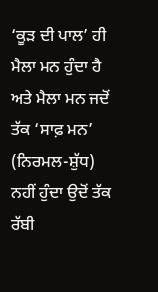‘ਕੂੜ ਦੀ ਪਾਲ’ ਹੀ ਮੈਲਾ ਮਨ ਹੁੰਦਾ ਹੈ ਅਤੇ ਮੈਲਾ ਮਨ ਜਦੋਂ ਤੱਕ ‘ਸਾਫ਼ ਮਨ’ (ਨਿਰਮਲ-ਸ਼ੁੱਧ) ਨਹੀਂ ਹੁੰਦਾ ਉਦੋਂ ਤੱਕ ਰੱਬੀ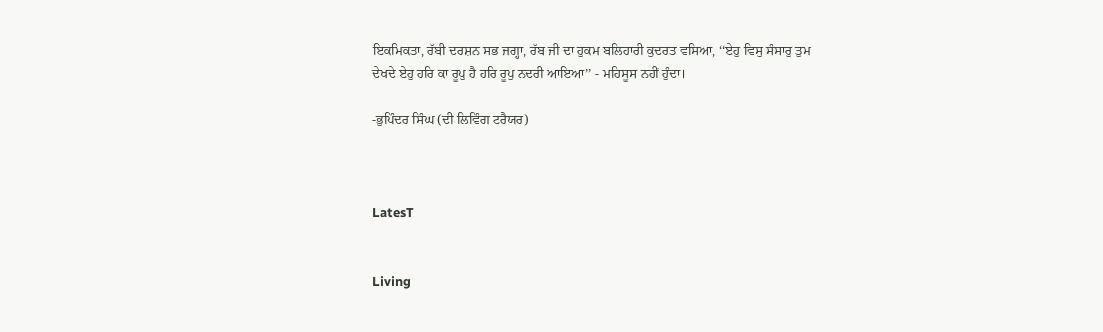ਇਕਮਿਕਤਾ, ਰੱਬੀ ਦਰਸ਼ਨ ਸਭ ਜਗ੍ਹਾ, ਰੱਬ ਜੀ ਦਾ ਹੁਕਮ ਬਲਿਹਾਰੀ ਕੁਦਰਤ ਵਸਿਆ, ‘‘ਏਹੁ ਵਿਸੁ ਸੰਸਾਰੁ ਤੁਮ ਦੇਖਦੇ ਏਹੁ ਹਰਿ ਕਾ ਰੂਪੁ ਹੈ ਹਰਿ ਰੂਪੁ ਨਦਰੀ ਆਇਆ’’ - ਮਹਿਸੂਸ ਨਹੀਂ ਹੁੰਦਾ।

-ਭੁਪਿੰਦਰ ਸਿੰਘ (ਦੀ ਲਿਵਿੰਗ ਟਰੈਯਰ)



LatesT


Living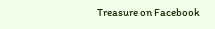Treasure on Facebook